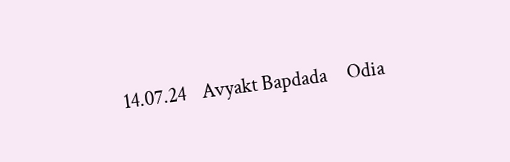14.07.24    Avyakt Bapdada     Odia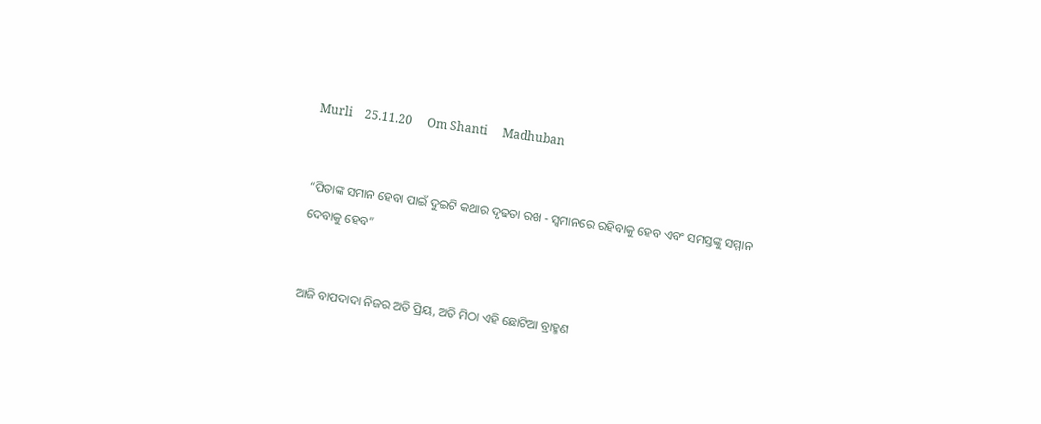Murli    25.11.20     Om Shanti     Madhuban


“ପିତାଙ୍କ ସମାନ ହେବା ପାଇଁ ଦୁଇଟି କଥାର ଦୃଢତା ରଖ - ସ୍ୱମାନରେ ରହିବାକୁ ହେବ ଏବଂ ସମସ୍ତଙ୍କୁ ସମ୍ମାନ ଦେବାକୁ ହେବ”


ଆଜି ବାପଦାଦା ନିଜର ଅତି ପ୍ରିୟ, ଅତି ମିଠା ଏହି ଛୋଟିଆ ବ୍ରାହ୍ମଣ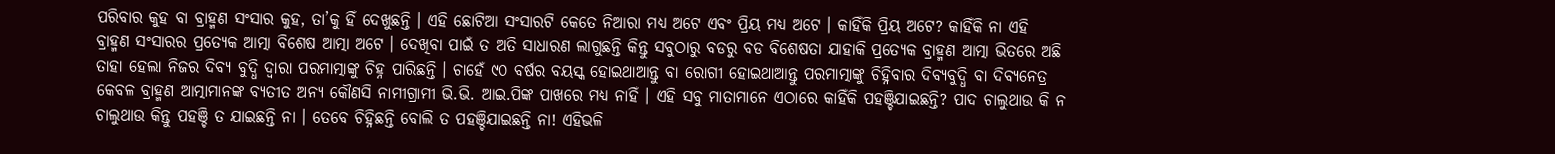ପରିବାର କୁହ ବା ବ୍ରାହ୍ମଣ ସଂସାର କୁହ, ତା’କୁ ହିଁ ଦେଖୁଛନ୍ତି । ଏହି ଛୋଟିଆ ସଂସାରଟି କେତେ ନିଆରା ମଧ୍ୟ ଅଟେ ଏବଂ ପ୍ରିୟ ମଧ୍ୟ ଅଟେ । କାହିଁକି ପ୍ରିୟ ଅଟେ? କାହିଁକି ନା ଏହି ବ୍ରାହ୍ମଣ ସଂସାରର ପ୍ରତ୍ୟେକ ଆତ୍ମା ବିଶେଷ ଆତ୍ମା ଅଟେ । ଦେଖିବା ପାଇଁ ତ ଅତି ସାଧାରଣ ଲାଗୁଛନ୍ତି କିନ୍ତୁ ସବୁଠାରୁ ବଡରୁ ବଡ ବିଶେଷତା ଯାହାକି ପ୍ରତ୍ୟେକ ବ୍ରାହ୍ମଣ ଆତ୍ମା ଭିତରେ ଅଛି ତାହା ହେଲା ନିଜର ଦିବ୍ୟ ବୁଦ୍ଧି ଦ୍ୱାରା ପରମାତ୍ମାଙ୍କୁ ଚିହ୍ନ ପାରିଛନ୍ତି । ଚାହେଁ ୯୦ ବର୍ଷର ବୟସ୍କ ହୋଇଥାଆନ୍ତୁ ବା ରୋଗୀ ହୋଇଥାଆନ୍ତୁ ପରମାତ୍ମାଙ୍କୁ ଚିହ୍ନିବାର ଦିବ୍ୟବୁଦ୍ଧି ବା ଦିବ୍ୟନେତ୍ର କେବଳ ବ୍ରାହ୍ମଣ ଆତ୍ମାମାନଙ୍କ ବ୍ୟତୀତ ଅନ୍ୟ କୌଣସି ନାମୀଗ୍ରାମୀ ଭି.ଭି. ଆଇ.ପିଙ୍କ ପାଖରେ ମଧ୍ୟ ନାହିଁ । ଏହି ସବୁ ମାତାମାନେ ଏଠାରେ କାହିଁକି ପହଞ୍ଚିଯାଇଛନ୍ତି? ପାଦ ଚାଲୁଥାଉ କି ନ ଚାଲୁଥାଉ କିନ୍ତୁ ପହଞ୍ଚି ତ ଯାଇଛନ୍ତି ନା । ତେବେ ଚିହ୍ନିଛନ୍ତି ବୋଲି ତ ପହଞ୍ଚିଯାଇଛନ୍ତି ନା! ଏହିଭଳି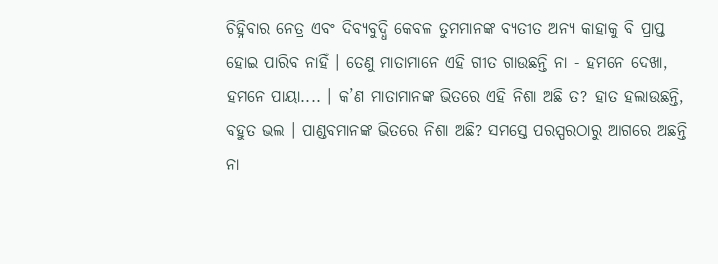ଚିହ୍ନିବାର ନେତ୍ର ଏବଂ ଦିବ୍ୟବୁଦ୍ଧି କେବଳ ତୁମମାନଙ୍କ ବ୍ୟତୀତ ଅନ୍ୟ କାହାକୁ ବି ପ୍ରାପ୍ତ ହୋଇ ପାରିବ ନାହିଁ । ତେଣୁ ମାତାମାନେ ଏହି ଗୀତ ଗାଉଛନ୍ତି ନା - ହମନେ ଦେଖା, ହମନେ ପାୟା.... । କ’ଣ ମାତାମାନଙ୍କ ଭିତରେ ଏହି ନିଶା ଅଛି ତ? ହାତ ହଲାଉଛନ୍ତି, ବହୁତ ଭଲ । ପାଣ୍ଡବମାନଙ୍କ ଭିତରେ ନିଶା ଅଛି? ସମସ୍ତେ ପରସ୍ପରଠାରୁ ଆଗରେ ଅଛନ୍ତି ନା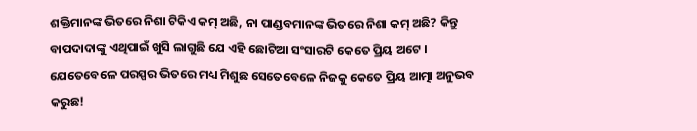ଶକ୍ତିମାନଙ୍କ ଭିତରେ ନିଶା ଟିକିଏ କମ୍ ଅଛି, ନା ପାଣ୍ଡବମାନଙ୍କ ଭିତରେ ନିଶା କମ୍ ଅଛି? କିନ୍ତୁ ବାପଦାଦାଙ୍କୁ ଏଥିପାଇଁ ଖୁସି ଲାଗୁଛି ଯେ ଏହି ଛୋଟିଆ ସଂସାରଟି କେତେ ପ୍ରିୟ ଅଟେ । ଯେତେବେଳେ ପରସ୍ପର ଭିତରେ ମଧ୍ୟ ମିଶୁଛ ସେତେବେଳେ ନିଜକୁ କେତେ ପ୍ରିୟ ଆତ୍ମା ଅନୁଭବ କରୁଛ!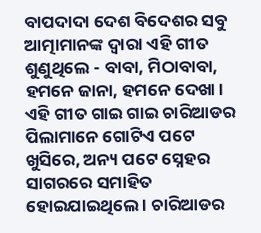ବାପଦାଦା ଦେଶ ବିଦେଶର ସବୁ ଆତ୍ମାମାନଙ୍କ ଦ୍ୱାରା ଏହି ଗୀତ ଶୁଣୁଥିଲେ - ବାବା, ମିଠାବାବା, ହମନେ ଜାନା, ହମନେ ଦେଖା । ଏହି ଗୀତ ଗାଇ ଗାଇ ଚାରିଆଡର ପିଲାମାନେ ଗୋଟିଏ ପଟେ ଖୁସିରେ, ଅନ୍ୟ ପଟେ ସ୍ନେହର ସାଗରରେ ସମାହିତ ହୋଇଯାଇଥିଲେ । ଚାରିଆଡର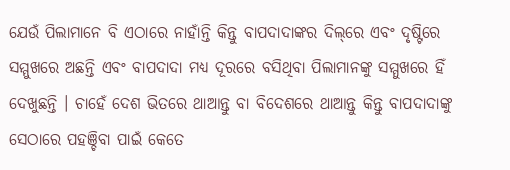ଯେଉଁ ପିଲାମାନେ ବି ଏଠାରେ ନାହାଁନ୍ତି କିନ୍ତୁ ବାପଦାଦାଙ୍କର ଦିଲ୍‌ରେ ଏବଂ ଦୃଷ୍ଟିରେ ସମ୍ମୁଖରେ ଅଛନ୍ତି ଏବଂ ବାପଦାଦା ମଧ୍ୟ ଦୂରରେ ବସିଥିବା ପିଲାମାନଙ୍କୁ ସମ୍ମୁଖରେ ହିଁ ଦେଖୁଛନ୍ତି । ଚାହେଁ ଦେଶ ଭିତରେ ଥାଆନ୍ତୁ ବା ବିଦେଶରେ ଥାଆନ୍ତୁ କିନ୍ତୁ ବାପଦାଦାଙ୍କୁ ସେଠାରେ ପହଞ୍ଚିବା ପାଇଁ କେତେ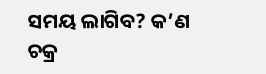ସମୟ ଲାଗିବ? କ’ଣ ଚକ୍ର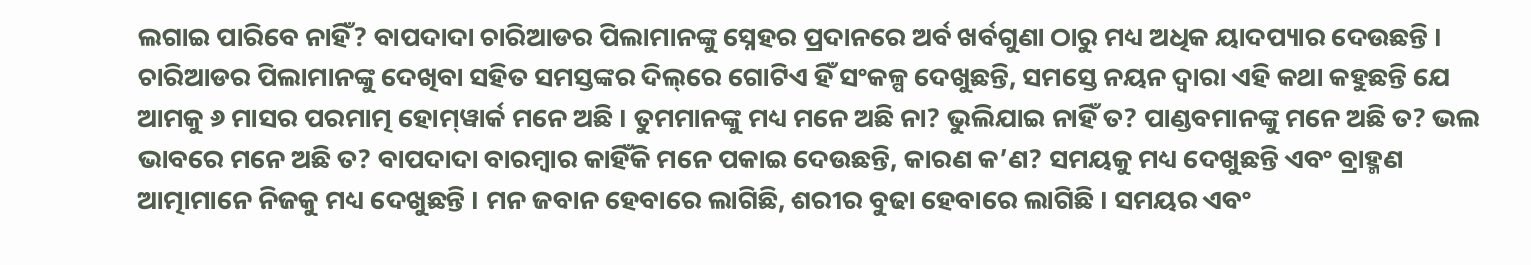ଲଗାଇ ପାରିବେ ନାହିଁ? ବାପଦାଦା ଚାରିଆଡର ପିଲାମାନଙ୍କୁ ସ୍ନେହର ପ୍ରଦାନରେ ଅର୍ବ ଖର୍ବଗୁଣା ଠାରୁ ମଧ୍ୟ ଅଧିକ ୟାଦପ୍ୟାର ଦେଉଛନ୍ତି । ଚାରିଆଡର ପିଲାମାନଙ୍କୁ ଦେଖିବା ସହିତ ସମସ୍ତଙ୍କର ଦିଲ୍‌ରେ ଗୋଟିଏ ହିଁ ସଂକଳ୍ପ ଦେଖୁଛନ୍ତି, ସମସ୍ତେ ନୟନ ଦ୍ୱାରା ଏହି କଥା କହୁଛନ୍ତି ଯେ ଆମକୁ ୬ ମାସର ପରମାତ୍ମ ହୋମ୍‌ୱାର୍କ ମନେ ଅଛି । ତୁମମାନଙ୍କୁ ମଧ୍ୟ ମନେ ଅଛି ନା? ଭୁଲିଯାଇ ନାହିଁ ତ? ପାଣ୍ଡବମାନଙ୍କୁ ମନେ ଅଛି ତ? ଭଲ ଭାବରେ ମନେ ଅଛି ତ? ବାପଦାଦା ବାରମ୍ବାର କାହିଁକି ମନେ ପକାଇ ଦେଉଛନ୍ତି, କାରଣ କ’ଣ? ସମୟକୁ ମଧ୍ୟ ଦେଖୁଛନ୍ତି ଏବଂ ବ୍ରାହ୍ମଣ ଆତ୍ମାମାନେ ନିଜକୁ ମଧ୍ୟ ଦେଖୁଛନ୍ତି । ମନ ଜବାନ ହେବାରେ ଲାଗିଛି, ଶରୀର ବୁଢା ହେବାରେ ଲାଗିଛି । ସମୟର ଏବଂ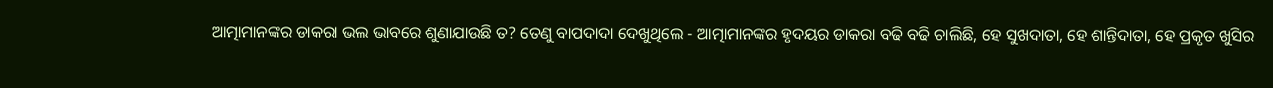ଆତ୍ମାମାନଙ୍କର ଡାକରା ଭଲ ଭାବରେ ଶୁଣାଯାଉଛି ତ? ତେଣୁ ବାପଦାଦା ଦେଖୁଥିଲେ - ଆତ୍ମାମାନଙ୍କର ହୃଦୟର ଡାକରା ବଢି ବଢି ଚାଲିଛି, ହେ ସୁଖଦାତା, ହେ ଶାନ୍ତିଦାତା, ହେ ପ୍ରକୃତ ଖୁସିର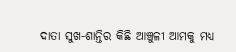ଦାତା ସୁଖ-ଶାନ୍ତିର କିଛି ଆଞ୍ଚୁଳୀ ଆମକୁ ମଧ୍ୟ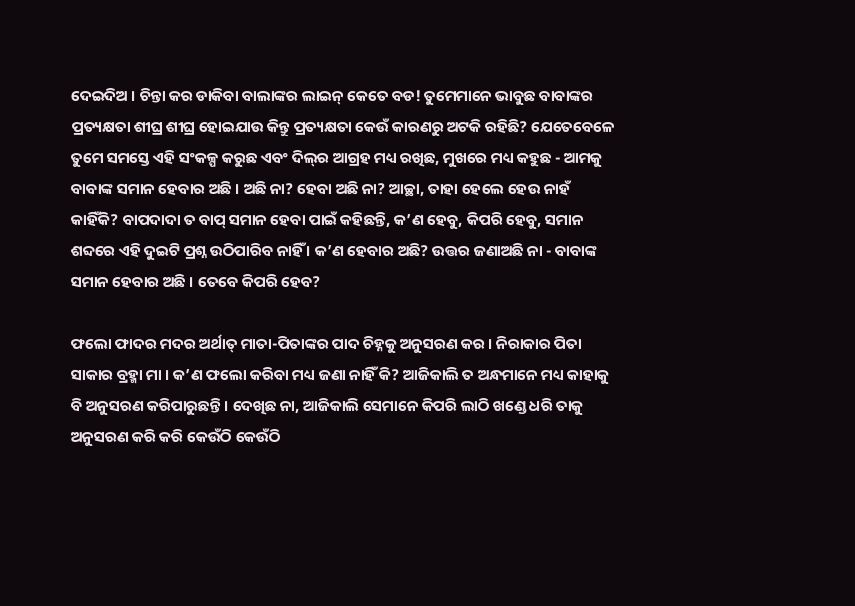ଦେଇଦିଅ । ଚିନ୍ତା କର ଡାକିବା ବାଲାଙ୍କର ଲାଇନ୍ କେତେ ବଡ! ତୁମେମାନେ ଭାବୁଛ ବାବାଙ୍କର ପ୍ରତ୍ୟକ୍ଷତା ଶୀଘ୍ର ଶୀଘ୍ର ହୋଇଯାଉ କିନ୍ତୁ ପ୍ରତ୍ୟକ୍ଷତା କେଉଁ କାରଣରୁ ଅଟକି ରହିଛି? ଯେତେବେଳେ ତୁମେ ସମସ୍ତେ ଏହି ସଂକଳ୍ପ କରୁଛ ଏବଂ ଦିଲ୍‌ର ଆଗ୍ରହ ମଧ୍ୟ ରଖିଛ, ମୁଖରେ ମଧ୍ୟ କହୁଛ - ଆମକୁ ବାବାଙ୍କ ସମାନ ହେବାର ଅଛି । ଅଛି ନା? ହେବା ଅଛି ନା? ଆଚ୍ଛା, ତାହା ହେଲେ ହେଉ ନାହଁ କାହିଁକି? ବାପଦାଦା ତ ବାପ୍ ସମାନ ହେବା ପାଇଁ କହିଛନ୍ତି, କ’ଣ ହେବୁ, କିପରି ହେବୁ, ସମାନ ଶବ୍ଦରେ ଏହି ଦୁଇଟି ପ୍ରଶ୍ନ ଉଠିପାରିବ ନାହିଁ । କ’ଣ ହେବାର ଅଛି? ଉତ୍ତର ଜଣାଅଛି ନା - ବାବାଙ୍କ ସମାନ ହେବାର ଅଛି । ତେବେ କିପରି ହେବ?

ଫଲୋ ଫାଦର ମଦର ଅର୍ଥାତ୍ ମାତା-ପିତାଙ୍କର ପାଦ ଚିହ୍ନକୁ ଅନୁସରଣ କର । ନିରାକାର ପିତା ସାକାର ବ୍ରହ୍ମା ମା । କ’ଣ ଫଲୋ କରିବା ମଧ୍ୟ ଜଣା ନାହିଁ କି? ଆଜିକାଲି ତ ଅନ୍ଧମାନେ ମଧ୍ୟ କାହାକୁ ବି ଅନୁସରଣ କରିପାରୁଛନ୍ତି । ଦେଖିଛ ନା, ଆଜିକାଲି ସେମାନେ କିପରି ଲାଠି ଖଣ୍ଡେ ଧରି ତାକୁ ଅନୁସରଣ କରି କରି କେଉଁଠି କେଉଁଠି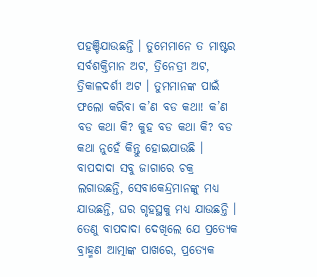ପହଞ୍ଚିଯାଉଛନ୍ତି । ତୁମେମାନେ ତ ମାଷ୍ଟର ସର୍ବଶକ୍ତିମାନ ଅଟ, ତ୍ରିନେତ୍ରୀ ଅଟ, ତ୍ରିକାଳଦର୍ଶୀ ଅଟ । ତୁମମାନଙ୍କ ପାଇଁ ଫଲୋ କରିବା କ’ଣ ବଡ କଥା! କ’ଣ ବଡ କଥା କି? କୁହ ବଡ କଥା କି? ବଡ କଥା ନୁହେଁ କିନ୍ତୁ ହୋଇଯାଉଛି । ବାପଦାଦା ସବୁ ଜାଗାରେ ଚକ୍ର ଲଗାଉଛନ୍ତି, ସେବାକେନ୍ଦ୍ରମାନଙ୍କୁ ମଧ୍ୟ ଯାଉଛନ୍ତି, ଘର ଗୃହସ୍ଥକୁ ମଧ୍ୟ ଯାଉଛନ୍ତି । ତେଣୁ ବାପଦାଦା ଦେଖିଲେ ଯେ ପ୍ରତ୍ୟେକ ବ୍ରାହ୍ମଣ ଆତ୍ମାଙ୍କ ପାଖରେ, ପ୍ରତ୍ୟେକ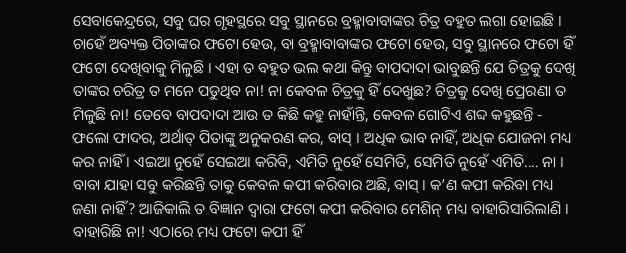ସେବାକେନ୍ଦ୍ରରେ, ସବୁ ଘର ଗୃହସ୍ଥରେ ସବୁ ସ୍ଥାନରେ ବ୍ରହ୍ମାବାବାଙ୍କର ଚିତ୍ର ବହୁତ ଲଗା ହୋଇଛି । ଚାହେଁ ଅବ୍ୟକ୍ତ ପିତାଙ୍କର ଫଟୋ ହେଉ, ବା ବ୍ରହ୍ମାବାବାଙ୍କର ଫଟୋ ହେଉ, ସବୁ ସ୍ଥାନରେ ଫଟୋ ହିଁ ଫଟୋ ଦେଖିବାକୁ ମିଳୁଛି । ଏହା ତ ବହୁତ ଭଲ କଥା କିନ୍ତୁ ବାପଦାଦା ଭାବୁଛନ୍ତି ଯେ ଚିତ୍ରକୁ ଦେଖି ତାଙ୍କର ଚରିତ୍ର ତ ମନେ ପଡୁଥିବ ନା! ନା କେବଳ ଚିତ୍ରକୁ ହିଁ ଦେଖୁଛ? ଚିତ୍ରକୁ ଦେଖି ପ୍ରେରଣା ତ ମିଳୁଛି ନା! ତେବେ ବାପଦାଦା ଆଉ ତ କିଛି କହୁ ନାହାଁନ୍ତି, କେବଳ ଗୋଟିଏ ଶବ୍ଦ କହୁଛନ୍ତି - ଫଲୋ ଫାଦର, ଅର୍ଥାତ୍ ପିତାଙ୍କୁ ଅନୁକରଣ କର, ବାସ୍ । ଅଧିକ ଭାବ ନାହିଁ, ଅଧିକ ଯୋଜନା ମଧ୍ୟ କର ନାହିଁ । ଏଇଆ ନୁହେଁ ସେଇଆ କରିବି, ଏମିତି ନୁହେଁ ସେମିତି, ସେମିତି ନୁହେଁ ଏମିତି.... ନା । ବାବା ଯାହା ସବୁ କରିଛନ୍ତି ତାକୁ କେବଳ କପୀ କରିବାର ଅଛି, ବାସ୍ । କ’ଣ କପୀ କରିବା ମଧ୍ୟ ଜଣା ନାହିଁ? ଆଜିକାଲି ତ ବିଜ୍ଞାନ ଦ୍ୱାରା ଫଟୋ କପୀ କରିବାର ମେଶିନ୍ ମଧ୍ୟ ବାହାରିସାରିଲାଣି । ବାହାରିଛି ନା! ଏଠାରେ ମଧ୍ୟ ଫଟୋ କପୀ ହିଁ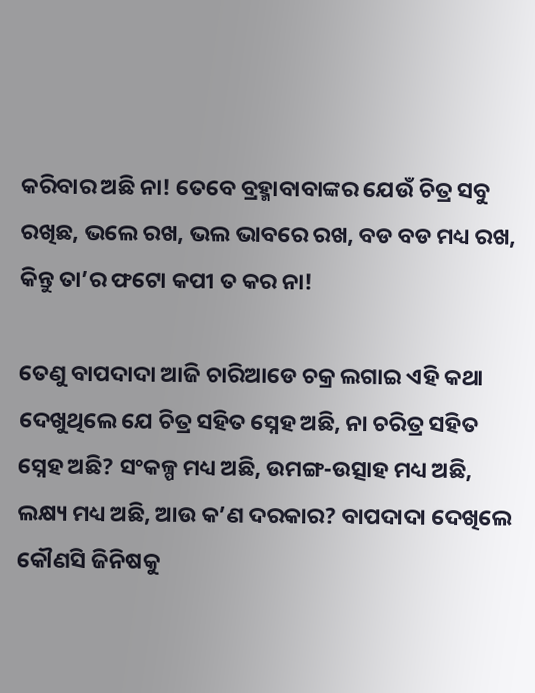କରିବାର ଅଛି ନା! ତେବେ ବ୍ରହ୍ମାବାବାଙ୍କର ଯେଉଁ ଚିତ୍ର ସବୁ ରଖିଛ, ଭଲେ ରଖ, ଭଲ ଭାବରେ ରଖ, ବଡ ବଡ ମଧ୍ୟ ରଖ, କିନ୍ତୁ ତା’ର ଫଟୋ କପୀ ତ କର ନା!

ତେଣୁ ବାପଦାଦା ଆଜି ଚାରିଆଡେ ଚକ୍ର ଲଗାଇ ଏହି କଥା ଦେଖୁଥିଲେ ଯେ ଚିତ୍ର ସହିତ ସ୍ନେହ ଅଛି, ନା ଚରିତ୍ର ସହିତ ସ୍ନେହ ଅଛି? ସଂକଳ୍ପ ମଧ୍ୟ ଅଛି, ଉମଙ୍ଗ-ଉତ୍ସାହ ମଧ୍ୟ ଅଛି, ଲକ୍ଷ୍ୟ ମଧ୍ୟ ଅଛି, ଆଉ କ’ଣ ଦରକାର? ବାପଦାଦା ଦେଖିଲେ କୌଣସି ଜିନିଷକୁ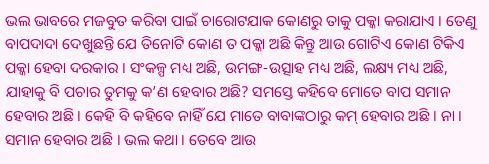ଭଲ ଭାବରେ ମଜବୁତ କରିବା ପାଇଁ ଚାରୋଟଯାକ କୋଣରୁ ତାକୁ ପକ୍କା କରାଯାଏ । ତେଣୁ ବାପଦାଦା ଦେଖୁଛନ୍ତି ଯେ ତିନୋଟି କୋଣ ତ ପକ୍କା ଅଛି କିନ୍ତୁ ଆଉ ଗୋଟିଏ କୋଣ ଟିକିଏ ପକ୍କା ହେବା ଦରକାର । ସଂକଳ୍ପ ମଧ୍ୟ ଅଛି, ଉମଙ୍ଗ-ଉତ୍ସାହ ମଧ୍ୟ ଅଛି, ଲକ୍ଷ୍ୟ ମଧ୍ୟ ଅଛି, ଯାହାକୁ ବି ପଚାର ତୁମକୁ କ’ଣ ହେବାର ଅଛି? ସମସ୍ତେ କହିବେ ମୋତେ ବାପ ସମାନ ହେବାର ଅଛି । କେହି ବି କହିବେ ନାହିଁ ଯେ ମାତେ ବାବାଙ୍କଠାରୁ କମ୍ ହେବାର ଅଛି । ନା । ସମାନ ହେବାର ଅଛି । ଭଲ କଥା । ତେବେ ଆଉ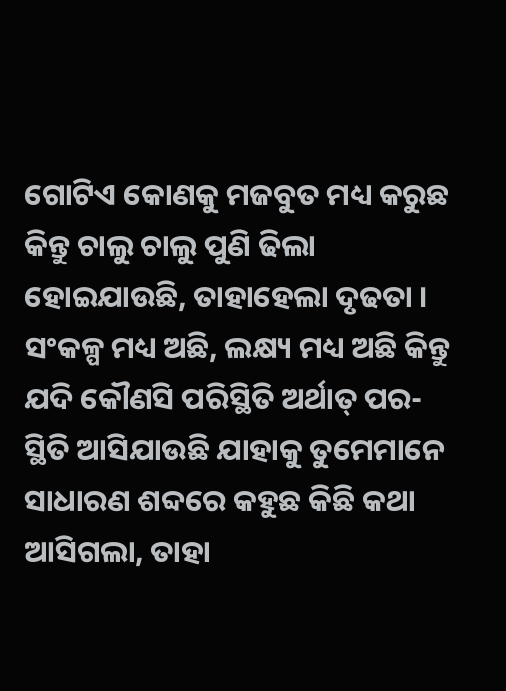ଗୋଟିଏ କୋଣକୁ ମଜବୁତ ମଧ୍ୟ କରୁଛ କିନ୍ତୁ ଚାଲୁ ଚାଲୁ ପୁଣି ଢିଲା ହୋଇଯାଉଛି, ତାହାହେଲା ଦୃଢତା । ସଂକଳ୍ପ ମଧ୍ୟ ଅଛି, ଲକ୍ଷ୍ୟ ମଧ୍ୟ ଅଛି କିନ୍ତୁ ଯଦି କୌଣସି ପରିସ୍ଥିତି ଅର୍ଥାତ୍ ପର-ସ୍ଥିତି ଆସିଯାଉଛି ଯାହାକୁ ତୁମେମାନେ ସାଧାରଣ ଶବ୍ଦରେ କହୁଛ କିଛି କଥା ଆସିଗଲା, ତାହା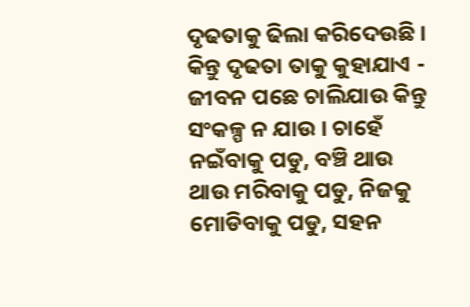ଦୃଢତାକୁ ଢିଲା କରିଦେଉଛି । କିନ୍ତୁ ଦୃଢତା ତାକୁ କୁହାଯାଏ - ଜୀବନ ପଛେ ଚାଲିଯାଉ କିନ୍ତୁ ସଂକଳ୍ପ ନ ଯାଉ । ଚାହେଁ ନଇଁବାକୁ ପଡୁ, ବଞ୍ଚି ଥାଉ ଥାଉ ମରିବାକୁ ପଡୁ, ନିଜକୁ ମୋଡିବାକୁ ପଡୁ, ସହନ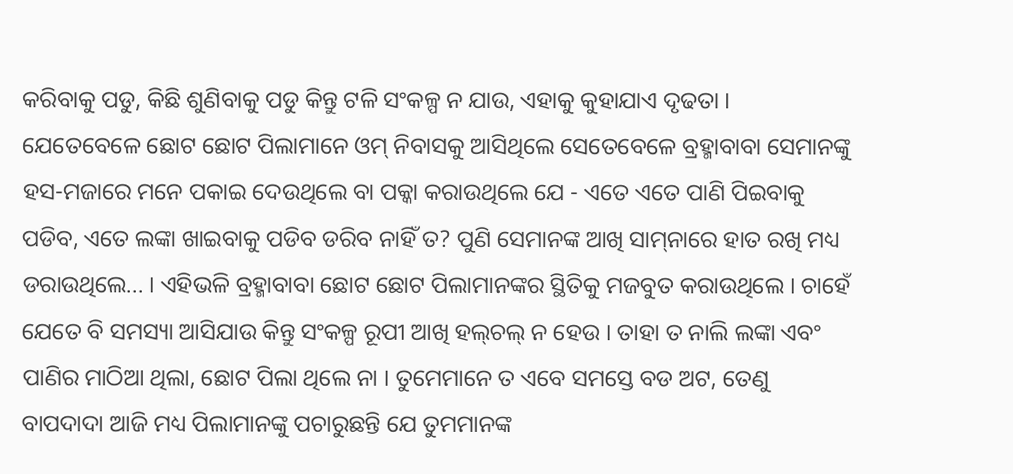କରିବାକୁ ପଡୁ, କିଛି ଶୁଣିବାକୁ ପଡୁ କିନ୍ତୁ ଟଳି ସଂକଳ୍ପ ନ ଯାଉ, ଏହାକୁ କୁହାଯାଏ ଦୃଢତା । ଯେତେବେଳେ ଛୋଟ ଛୋଟ ପିଲାମାନେ ଓମ୍ ନିବାସକୁ ଆସିଥିଲେ ସେତେବେଳେ ବ୍ରହ୍ମାବାବା ସେମାନଙ୍କୁ ହସ-ମଜାରେ ମନେ ପକାଇ ଦେଉଥିଲେ ବା ପକ୍କା କରାଉଥିଲେ ଯେ - ଏତେ ଏତେ ପାଣି ପିଇବାକୁ ପଡିବ, ଏତେ ଲଙ୍କା ଖାଇବାକୁ ପଡିବ ଡରିବ ନାହିଁ ତ? ପୁଣି ସେମାନଙ୍କ ଆଖି ସାମ୍‌ନାରେ ହାତ ରଖି ମଧ୍ୟ ଡରାଉଥିଲେ... । ଏହିଭଳି ବ୍ରହ୍ମାବାବା ଛୋଟ ଛୋଟ ପିଲାମାନଙ୍କର ସ୍ଥିତିକୁ ମଜବୁତ କରାଉଥିଲେ । ଚାହେଁ ଯେତେ ବି ସମସ୍ୟା ଆସିଯାଉ କିନ୍ତୁ ସଂକଳ୍ପ ରୂପୀ ଆଖି ହଲ୍‌ଚଲ୍ ନ ହେଉ । ତାହା ତ ନାଲି ଲଙ୍କା ଏବଂ ପାଣିର ମାଠିଆ ଥିଲା, ଛୋଟ ପିଲା ଥିଲେ ନା । ତୁମେମାନେ ତ ଏବେ ସମସ୍ତେ ବଡ ଅଟ, ତେଣୁ ବାପଦାଦା ଆଜି ମଧ୍ୟ ପିଲାମାନଙ୍କୁ ପଚାରୁଛନ୍ତି ଯେ ତୁମମାନଙ୍କ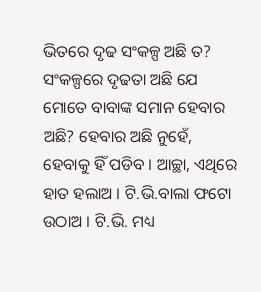ଭିତରେ ଦୃଢ ସଂକଳ୍ପ ଅଛି ତ? ସଂକଳ୍ପରେ ଦୃଢତା ଅଛି ଯେ ମୋତେ ବାବାଙ୍କ ସମାନ ହେବାର ଅଛି? ହେବାର ଅଛି ନୁହେଁ, ହେବାକୁ ହିଁ ପଡିବ । ଆଚ୍ଛା, ଏଥିରେ ହାତ ହଲାଅ । ଟି.ଭି.ବାଲା ଫଟୋ ଉଠାଅ । ଟି.ଭି. ମଧ୍ୟ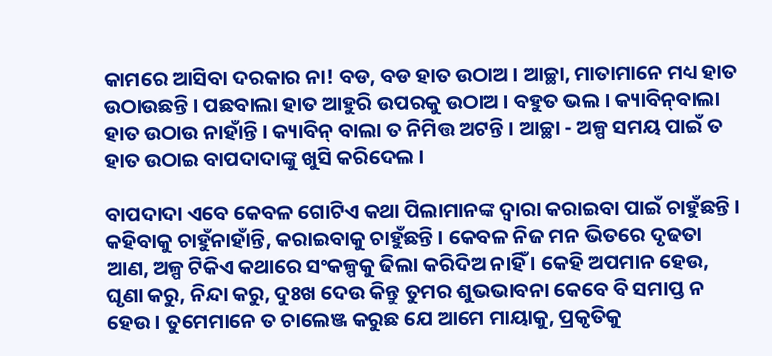କାମରେ ଆସିବା ଦରକାର ନା! ବଡ, ବଡ ହାତ ଉଠାଅ । ଆଚ୍ଛା, ମାତାମାନେ ମଧ୍ୟ ହାତ ଉଠାଉଛନ୍ତି । ପଛବାଲା ହାତ ଆହୁରି ଉପରକୁ ଉଠାଅ । ବହୁତ ଭଲ । କ୍ୟାବିନ୍‌ବାଲା ହାତ ଉଠାଉ ନାହାଁନ୍ତି । କ୍ୟାବିନ୍ ବାଲା ତ ନିମିତ୍ତ ଅଟନ୍ତି । ଆଚ୍ଛା - ଅଳ୍ପ ସମୟ ପାଇଁ ତ ହାତ ଉଠାଇ ବାପଦାଦାଙ୍କୁ ଖୁସି କରିଦେଲ ।

ବାପଦାଦା ଏବେ କେବଳ ଗୋଟିଏ କଥା ପିଲାମାନଙ୍କ ଦ୍ୱାରା କରାଇବା ପାଇଁ ଚାହୁଁଛନ୍ତି । କହିବାକୁ ଚାହୁଁନାହାଁନ୍ତି, କରାଇବାକୁ ଚାହୁଁଛନ୍ତି । କେବଳ ନିଜ ମନ ଭିତରେ ଦୃଢତା ଆଣ, ଅଳ୍ପ ଟିକିଏ କଥାରେ ସଂକଳ୍ପକୁ ଢିଲା କରିଦିଅ ନାହିଁ । କେହି ଅପମାନ ହେଉ, ଘୃଣା କରୁ, ନିନ୍ଦା କରୁ, ଦୁଃଖ ଦେଉ କିନ୍ତୁ ତୁମର ଶୁଭଭାବନା କେବେ ବି ସମାପ୍ତ ନ ହେଉ । ତୁମେମାନେ ତ ଚାଲେଞ୍ଜ କରୁଛ ଯେ ଆମେ ମାୟାକୁ, ପ୍ରକୃତିକୁ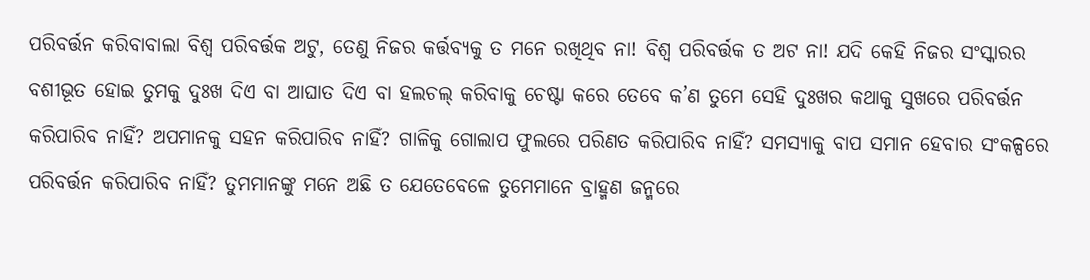ପରିବର୍ତ୍ତନ କରିବାବାଲା ବିଶ୍ୱ ପରିବର୍ତ୍ତକ ଅଟୁ, ତେଣୁ ନିଜର କର୍ତ୍ତବ୍ୟକୁ ତ ମନେ ରଖିଥିବ ନା! ବିଶ୍ୱ ପରିବର୍ତ୍ତକ ତ ଅଟ ନା! ଯଦି କେହି ନିଜର ସଂସ୍କାରର ବଶୀଭୂତ ହୋଇ ତୁମକୁ ଦୁଃଖ ଦିଏ ବା ଆଘାତ ଦିଏ ବା ହଲଚଲ୍ କରିବାକୁ ଚେଷ୍ଟା କରେ ତେବେ କ’ଣ ତୁମେ ସେହି ଦୁଃଖର କଥାକୁ ସୁଖରେ ପରିବର୍ତ୍ତନ କରିପାରିବ ନାହିଁ? ଅପମାନକୁ ସହନ କରିପାରିବ ନାହିଁ? ଗାଳିକୁ ଗୋଲାପ ଫୁଲରେ ପରିଣତ କରିପାରିବ ନାହିଁ? ସମସ୍ୟାକୁ ବାପ ସମାନ ହେବାର ସଂକଳ୍ପରେ ପରିବର୍ତ୍ତନ କରିପାରିବ ନାହିଁ? ତୁମମାନଙ୍କୁ ମନେ ଅଛି ତ ଯେତେବେଳେ ତୁମେମାନେ ବ୍ରାହ୍ମଣ ଜନ୍ମରେ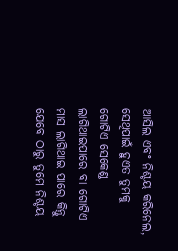ଆସିଲ ଏବଂ ନିଶ୍ଚୟ କରିନେଲ, ସେଥିପାଇଁ ହୁଏତ ତୁମକୁ ଗୋଟିଏ ସେକେଣ୍ଡ ଲାଗିଥାଇପାରେ ବା ଗୋଟିଏ ମାସ ଲାଗିଥାଇ ପାରେ କିନ୍ତୁ ଯେବେ ଠାରୁ ତୁମେ ନିଶ୍ଚୟ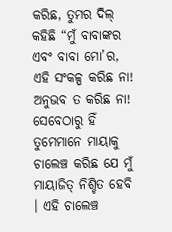କରିଛ, ତୁମର ଦିଲ୍ କହିଛି “ମୁଁ ବାବାଙ୍କର ଏବଂ ବାବା ମୋ’ର, ଏହି ସଂକଳ୍ପ କରିଛ ନା! ଅନୁଭବ ତ କରିଛ ନା! ସେବେଠାରୁ ହିଁ ତୁମେମାନେ ମାୟାକୁ ଚାଲେଞ୍ଚ କରିଛ ଯେ ମୁଁ ମାୟାଜିତ୍ ନିଶ୍ଚିତ ହେବି । ଏହି ଚାଲେଞ୍ଚ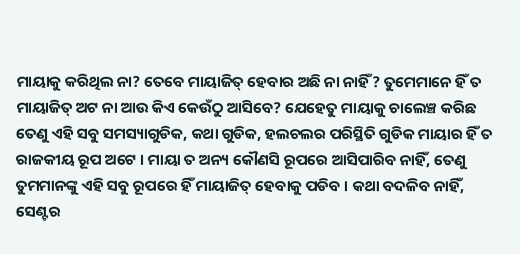ମାୟାକୁ କରିଥିଲ ନା? ତେବେ ମାୟାଜିତ୍ ହେବାର ଅଛି ନା ନାହିଁ? ତୁମେମାନେ ହିଁ ତ ମାୟାଜିତ୍ ଅଟ ନା ଆଉ କିଏ କେଉଁଠୁ ଆସିବେ? ଯେହେତୁ ମାୟାକୁ ଚାଲେଞ୍ଚ କରିଛ ତେଣୁ ଏହି ସବୁ ସମସ୍ୟାଗୁଡିକ, କଥା ଗୁଡିକ, ହଲଚଲର ପରିସ୍ଥିତି ଗୁଡିକ ମାୟାର ହିଁ ତ ରାଜକୀୟ ରୂପ ଅଟେ । ମାୟା ତ ଅନ୍ୟ କୌଣସି ରୂପରେ ଆସିପାରିବ ନାହିଁ, ତେଣୁ ତୁମମାନଙ୍କୁ ଏହି ସବୁ ରୂପରେ ହିଁ ମାୟାଜିତ୍ ହେବାକୁ ପଡିବ । କଥା ବଦଳିବ ନାହିଁ, ସେଣ୍ଟର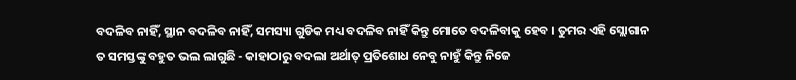ବଦଳିବ ନାହିଁ, ସ୍ଥାନ ବଦଳିବ ନାହିଁ, ସମସ୍ୟା ଗୁଡିକ ମଧ୍ୟ ବଦଳିବ ନାହିଁ କିନ୍ତୁ ମୋତେ ବଦଳିବାକୁ ହେବ । ତୁମର ଏହି ସ୍ଲୋଗାନ ତ ସମସ୍ତଙ୍କୁ ବହୁତ ଭଲ ଲାଗୁଛି - କାହାଠାରୁ ବଦଲା ଅର୍ଥାତ୍ ପ୍ରତିଶୋଧ ନେବୁ ନାହୁଁ କିନ୍ତୁ ନିଜେ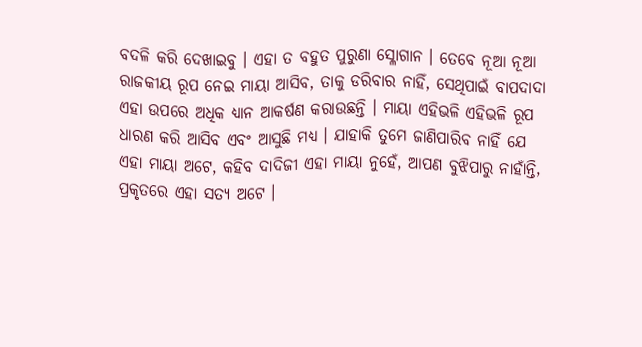ବଦଳି କରି ଦେଖାଇବୁ । ଏହା ତ ବହୁତ ପୁରୁଣା ସ୍ଳୋଗାନ । ତେବେ ନୂଆ ନୂଆ ରାଜକୀୟ ରୂପ ନେଇ ମାୟା ଆସିବ, ତାକୁ ଡରିବାର ନାହିଁ, ସେଥିପାଇଁ ବାପଦାଦା ଏହା ଉପରେ ଅଧିକ ଧ୍ୟାନ ଆକର୍ଷଣ କରାଉଛନ୍ତି । ମାୟା ଏହିଭଳି ଏହିଭଳି ରୂପ ଧାରଣ କରି ଆସିବ ଏବଂ ଆସୁଛି ମଧ୍ୟ । ଯାହାକି ତୁମେ ଜାଣିପାରିବ ନାହିଁ ଯେ ଏହା ମାୟା ଅଟେ, କହିବ ଦାଦିଜୀ ଏହା ମାୟା ନୁହେଁ, ଆପଣ ବୁଝିପାରୁ ନାହାଁନ୍ତି, ପ୍ରକୃତରେ ଏହା ସତ୍ୟ ଅଟେ ।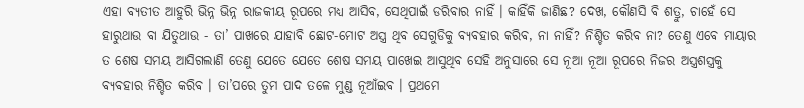ଏହା ବ୍ୟତୀତ ଆହୁରି ଭିନ୍ନ ଭିନ୍ନ ରାଜକୀୟ ରୂପରେ ମଧ୍ୟ ଆସିବ, ସେଥିପାଇଁ ଡରିବାର ନାହିଁ । କାହିଁକି ଜାଣିଛ? ଦେଖ, କୌଣସି ବି ଶତ୍ରୁ, ଚାହେଁ ସେ ହାରୁଥାଉ ବା ଯିତୁଥାଉ - ତା’ ପାଖରେ ଯାହାବି ଛୋଟ-ମୋଟ ଅସ୍ତ୍ର ଥିବ ସେଗୁଡିକୁ ବ୍ୟବହାର କରିବ, ନା ନାହିଁ? ନିଶ୍ଚିତ କରିବ ନା? ତେଣୁ ଏବେ ମାୟାର ତ ଶେଷ ସମୟ ଆସିଗଲାଣି ତେଣୁ ଯେତେ ଯେତେ ଶେଷ ସମୟ ପାଖେଇ ଆସୁଥିବ ସେହି ଅନୁସାରେ ସେ ନୂଆ ନୂଆ ରୂପରେ ନିଜର ଅସ୍ତ୍ରଶସ୍ତ୍ରକୁ ବ୍ୟବହାର ନିଶ୍ଚିତ କରିବ । ତା’ପରେ ତୁମ ପାଦ ତଳେ ମୁଣ୍ଡ ନୂଆଁଇବ । ପ୍ରଥମେ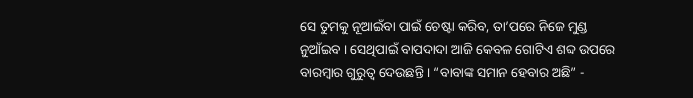ସେ ତୁମକୁ ନୂଆଇଁବା ପାଇଁ ଚେଷ୍ଟା କରିବ, ତା’ପରେ ନିଜେ ମୁଣ୍ଡ ନୁଆଁଇବ । ସେଥିପାଇଁ ବାପଦାଦା ଆଜି କେବଳ ଗୋଟିଏ ଶବ୍ଦ ଉପରେ ବାରମ୍ବାର ଗୁରୁତ୍ୱ ଦେଉଛନ୍ତି । “ବାବାଙ୍କ ସମାନ ହେବାର ଅଛି” -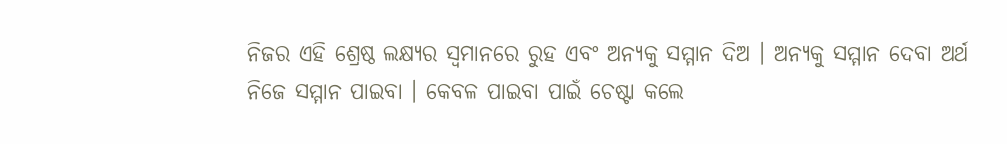ନିଜର ଏହି ଶ୍ରେଷ୍ଠ ଲକ୍ଷ୍ୟର ସ୍ୱମାନରେ ରୁହ ଏବଂ ଅନ୍ୟକୁ ସମ୍ମାନ ଦିଅ । ଅନ୍ୟକୁ ସମ୍ମାନ ଦେବା ଅର୍ଥ ନିଜେ ସମ୍ମାନ ପାଇବା । କେବଳ ପାଇବା ପାଇଁ ଚେଷ୍ଟା କଲେ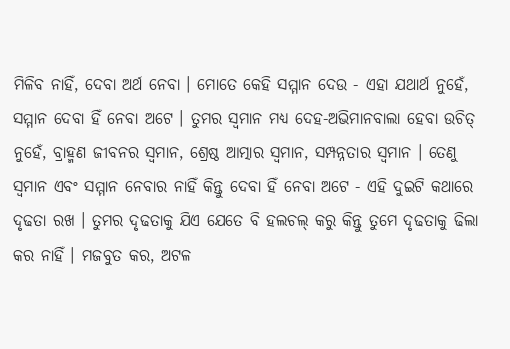ମିଳିବ ନାହିଁ, ଦେବା ଅର୍ଥ ନେବା । ମୋତେ କେହି ସମ୍ମାନ ଦେଉ - ଏହା ଯଥାର୍ଥ ନୁହେଁ, ସମ୍ମାନ ଦେବା ହିଁ ନେବା ଅଟେ । ତୁମର ସ୍ୱମାନ ମଧ୍ୟ ଦେହ-ଅଭିମାନବାଲା ହେବା ଉଚିତ୍ ନୁହେଁ, ବ୍ରାହ୍ମଣ ଜୀବନର ସ୍ୱମାନ, ଶ୍ରେଷ୍ଠ ଆତ୍ମାର ସ୍ୱମାନ, ସମ୍ପନ୍ନତାର ସ୍ୱମାନ । ତେଣୁ ସ୍ୱମାନ ଏବଂ ସମ୍ମାନ ନେବାର ନାହିଁ କିନ୍ତୁ ଦେବା ହିଁ ନେବା ଅଟେ - ଏହି ଦୁଇଟି କଥାରେ ଦୃଢତା ରଖ । ତୁମର ଦୃଢତାକୁ ଯିଏ ଯେତେ ବି ହଲଚଲ୍ କରୁ କିନ୍ତୁ ତୁମେ ଦୃଢତାକୁ ଢିଲା କର ନାହିଁ । ମଜବୁତ କର, ଅଟଳ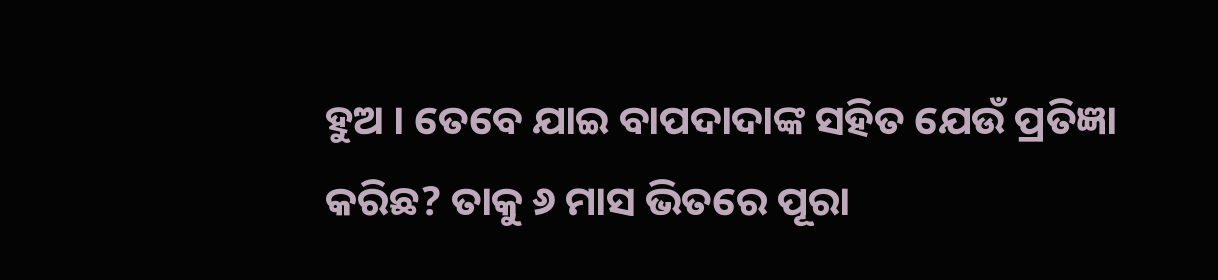ହୁଅ । ତେବେ ଯାଇ ବାପଦାଦାଙ୍କ ସହିତ ଯେଉଁ ପ୍ରତିଜ୍ଞା କରିଛ? ତାକୁ ୬ ମାସ ଭିତରେ ପୂରା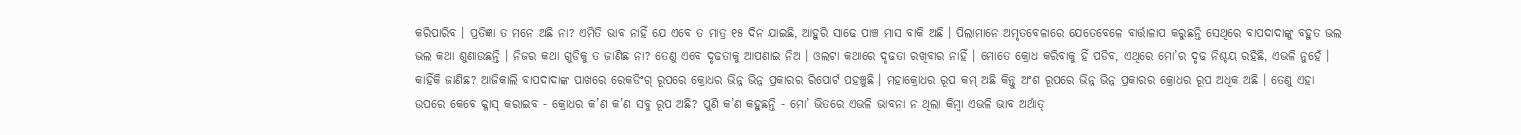କରିପାରିବ । ପ୍ରତିଜ୍ଞା ତ ମନେ ଅଛି ନା? ଏମିତି ଭାବ ନାହିଁ ଯେ ଏବେ ତ ମାତ୍ର ୧୫ ଦିନ ଯାଇଛି, ଆହୁରି ସାଢେ ପାଞ୍ଚ ମାସ ବାକି ଅଛି । ପିଲାମାନେ ଅମୃତବେଳାରେ ଯେତେବେଳେ ବାର୍ତ୍ତାଳାପ କରୁଛନ୍ତି ସେଥିରେ ବାପଦାଦାଙ୍କୁ ବହୁତ ଭଲ ଭଲ କଥା ଶୁଣାଉଛନ୍ତି । ନିଜର କଥା ଗୁଡିକୁ ତ ଜାଣିଛ ନା? ତେଣୁ ଏବେ ଦୃଢତାକୁ ଆପଣାଇ ନିଅ । ଓଲଟା କଥାରେ ଦୃଢତା ରଖିବାର ନାହିଁ । ମୋତେ କ୍ରୋଧ କରିବାକୁ ହିଁ ପଡିବ, ଏଥିରେ ମୋ’ର ଦୃଢ ନିଶ୍ଚୟ ରହିଛି, ଏଭଳି ନୁହେଁ । କାହିଁକି ଜାଣିଛ? ଆଜିକାଲି ବାପଦାଦାଙ୍କ ପାଖରେ ରେକଡିଂଗ୍ ରୂପରେ କ୍ରୋଧର ଭିନ୍ନ ଭିନ୍ନ ପ୍ରକାରର ରିପୋର୍ଟ ପହଞ୍ଚୁଛି । ମହାକ୍ରୋଧର ରୂପ କମ୍ ଅଛି କିନ୍ତୁ ଅଂଶ ରୂପରେ ଭିନ୍ନ ଭିନ୍ନ ପ୍ରକାରର କ୍ରୋଧର ରୂପ ଅଧିକ ଅଛି । ତେଣୁ ଏହା ଉପରେ କେବେ କ୍ଳାସ୍ କରାଇବ - କ୍ରୋଧର କ’ଣ କ’ଣ ସବୁ ରୂପ ଅଛି? ପୁଣି କ’ଣ କହୁଛନ୍ତି - ମୋ’ ଭିତରେ ଏଭଳି ଭାବନା ନ ଥିଲା କିମ୍ବା ଏଭଳି ଭାବ ଅର୍ଥାତ୍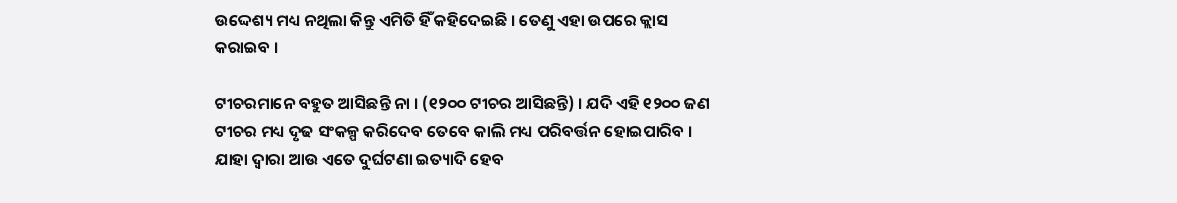ଉଦ୍ଦେଶ୍ୟ ମଧ୍ୟ ନଥିଲା କିନ୍ତୁ ଏମିତି ହିଁ କହିଦେଇଛି । ତେଣୁ ଏହା ଉପରେ କ୍ଲାସ କରାଇବ ।

ଟୀଚରମାନେ ବହୁତ ଆସିଛନ୍ତି ନା । (୧୨୦୦ ଟୀଚର ଆସିଛନ୍ତି) । ଯଦି ଏହି ୧୨୦୦ ଜଣ ଟୀଚର ମଧ୍ୟ ଦୃଢ ସଂକଳ୍ପ କରିଦେବ ତେବେ କାଲି ମଧ୍ୟ ପରିବର୍ତ୍ତନ ହୋଇପାରିବ । ଯାହା ଦ୍ୱାରା ଆଉ ଏତେ ଦୁର୍ଘଟଣା ଇତ୍ୟାଦି ହେବ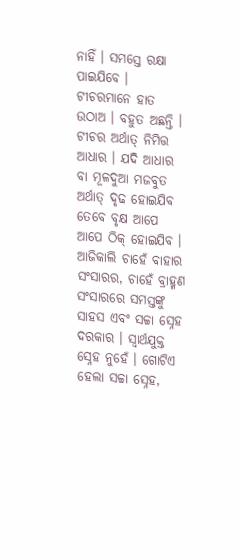ନାହିଁ । ସମସ୍ତେ ରକ୍ଷା ପାଇଯିବେ । ଟୀଚରମାନେ ହାତ ଉଠାଅ । ବହୁତ ଅଛନ୍ତି । ଟୀଚର ଅର୍ଥାତ୍ ନିମିତ୍ତ ଆଧାର । ଯଦି ଆଧାର ବା ମୂଳଦୁଆ ମଜବୁତ ଅର୍ଥାତ୍ ଦୃଢ ହୋଇଯିବ ତେବେ ବୃକ୍ଷ ଆପେ ଆପେ ଠିକ୍ ହୋଇଯିବ । ଆଜିକାଲି ଚାହେଁ ବାହାର ସଂସାରର, ଚାହେଁ ବ୍ରାହ୍ମଣ ସଂସାରରେ ସମସ୍ତଙ୍କୁ ସାହସ ଏବଂ ସଚ୍ଚା ସ୍ନେହ ଦରକାର । ସ୍ୱାର୍ଥଯୁକ୍ତ ସ୍ନେହ ନୁହେଁ । ଗୋଟିଏ ହେଲା ସଚ୍ଚା ସ୍ନେହ,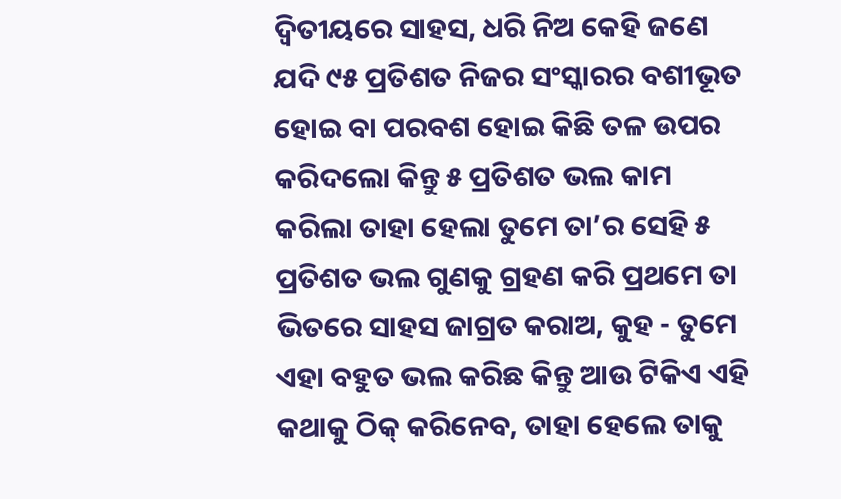ଦ୍ୱିତୀୟରେ ସାହସ, ଧରି ନିଅ କେହି ଜଣେ ଯଦି ୯୫ ପ୍ରତିଶତ ନିଜର ସଂସ୍କାରର ବଶୀଭୂତ ହୋଇ ବା ପରବଶ ହୋଇ କିଛି ତଳ ଉପର କରିଦଲୋ କିନ୍ତୁ ୫ ପ୍ରତିଶତ ଭଲ କାମ କରିଲା ତାହା ହେଲା ତୁମେ ତା’ର ସେହି ୫ ପ୍ରତିଶତ ଭଲ ଗୁଣକୁ ଗ୍ରହଣ କରି ପ୍ରଥମେ ତା ଭିତରେ ସାହସ ଜାଗ୍ରତ କରାଅ, କୁହ - ତୁମେ ଏହା ବହୁତ ଭଲ କରିଛ କିନ୍ତୁ ଆଉ ଟିକିଏ ଏହି କଥାକୁ ଠିକ୍ କରିନେବ, ତାହା ହେଲେ ତାକୁ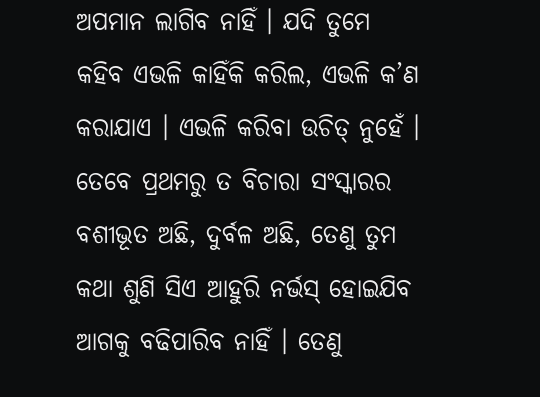ଅପମାନ ଲାଗିବ ନାହିଁ । ଯଦି ତୁମେ କହିବ ଏଭଳି କାହିଁକି କରିଲ, ଏଭଳି କ’ଣ କରାଯାଏ । ଏଭଳି କରିବା ଉଚିତ୍ ନୁହେଁ । ତେବେ ପ୍ରଥମରୁ ତ ବିଚାରା ସଂସ୍କାରର ବଶୀଭୂତ ଅଛି, ଦୁର୍ବଳ ଅଛି, ତେଣୁ ତୁମ କଥା ଶୁଣି ସିଏ ଆହୁରି ନର୍ଭସ୍ ହୋଇଯିବ ଆଗକୁ ବଢିପାରିବ ନାହିଁ । ତେଣୁ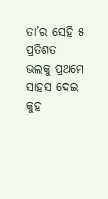ତା’ର ସେହି ୫ ପ୍ରତିଶତ ଭଲକୁ ପ୍ରଥମେ ସାହସ ଦେଇ କୁହ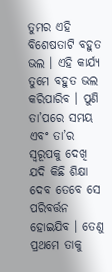ତୁମର ଏହି ବିଶେଷତାଟି ବହୁତ ଭଲ । ଏହି କାର୍ଯ୍ୟ ତୁମେ ବହୁତ ଭଲ କରିପାରିବ । ପୁଣି ତା’ପରେ ସମୟ ଏବଂ ତା’ର ସ୍ୱରୂପକୁ ଦେଖି ଯଦି କିଛି ଶିକ୍ଷା ଦେବ ତେବେ ସେ ପରିବର୍ତ୍ତନ ହୋଇଯିବ । ତେଣୁ ପ୍ରଥମେ ତାକୁ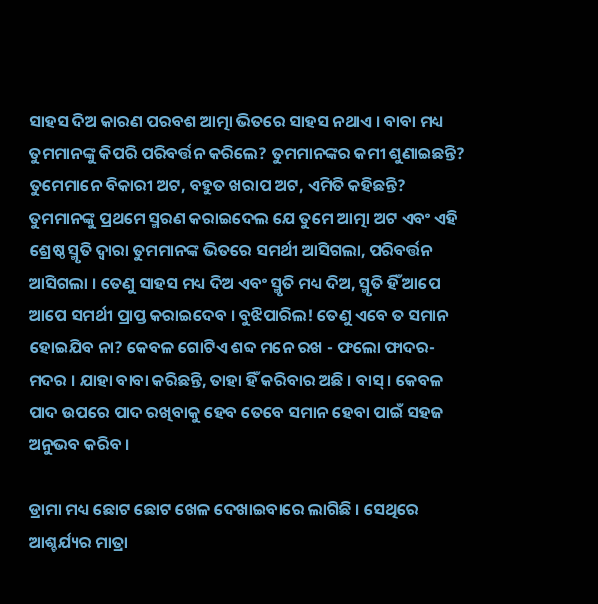ସାହସ ଦିଅ କାରଣ ପରବଶ ଆତ୍ମା ଭିତରେ ସାହସ ନଥାଏ । ବାବା ମଧ୍ୟ ତୁମମାନଙ୍କୁ କିପରି ପରିବର୍ତ୍ତନ କରିଲେ? ତୁମମାନଙ୍କର କମୀ ଶୁଣାଇଛନ୍ତି? ତୁମେମାନେ ବିକାରୀ ଅଟ, ବହୁତ ଖରାପ ଅଟ, ଏମିତି କହିଛନ୍ତି? ତୁମମାନଙ୍କୁ ପ୍ରଥମେ ସ୍ମରଣ କରାଇଦେଲ ଯେ ତୁମେ ଆତ୍ମା ଅଟ ଏବଂ ଏହି ଶ୍ରେଷ୍ଠ ସ୍ମୃତି ଦ୍ୱାରା ତୁମମାନଙ୍କ ଭିତରେ ସମର୍ଥୀ ଆସିଗଲା, ପରିବର୍ତ୍ତନ ଆସିଗଲା । ତେଣୁ ସାହସ ମଧ୍ୟ ଦିଅ ଏବଂ ସ୍ମୃତି ମଧ୍ୟ ଦିଅ, ସ୍ମୃତି ହିଁ ଆପେ ଆପେ ସମର୍ଥୀ ପ୍ରାପ୍ତ କରାଇଦେବ । ବୁଝିପାରିଲ! ତେଣୁ ଏବେ ତ ସମାନ ହୋଇଯିବ ନା? କେବଳ ଗୋଟିଏ ଶବ୍ଦ ମନେ ରଖ - ଫଲୋ ଫାଦର-ମଦର । ଯାହା ବାବା କରିଛନ୍ତି, ତାହା ହିଁ କରିବାର ଅଛି । ବାସ୍ । କେବଳ ପାଦ ଉପରେ ପାଦ ରଖିବାକୁ ହେବ ତେବେ ସମାନ ହେବା ପାଇଁ ସହଜ ଅନୁଭବ କରିବ ।

ଡ୍ରାମା ମଧ୍ୟ ଛୋଟ ଛୋଟ ଖେଳ ଦେଖାଇବାରେ ଲାଗିଛି । ସେଥିରେ ଆଶ୍ଚର୍ଯ୍ୟର ମାତ୍ରା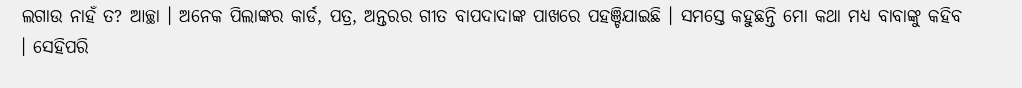ଲଗାଉ ନାହଁ ତ? ଆଚ୍ଛା । ଅନେକ ପିଲାଙ୍କର କାର୍ଡ, ପତ୍ର, ଅନ୍ତରର ଗୀତ ବାପଦାଦାଙ୍କ ପାଖରେ ପହଞ୍ଚିଯାଇଛି । ସମସ୍ତେ କହୁଛନ୍ତି ମୋ କଥା ମଧ୍ୟ ବାବାଙ୍କୁ କହିବ । ସେହିପରି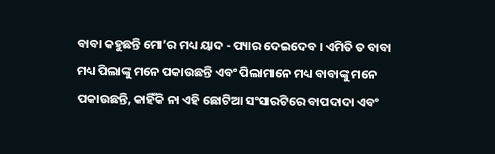ବାବା କହୁଛନ୍ତି ମୋ’ର ମଧ୍ୟ ୟାଦ - ପ୍ୟାର ଦେଇଦେବ । ଏମିତି ତ ବାବା ମଧ୍ୟ ପିଲାଙ୍କୁ ମନେ ପକାଉଛନ୍ତି ଏବଂ ପିଲାମାନେ ମଧ୍ୟ ବାବାଙ୍କୁ ମନେ ପକାଉଛନ୍ତି, କାହିଁକି ନା ଏହି ଛୋଟିଆ ସଂସାରଟିରେ ବାପଦାଦା ଏବଂ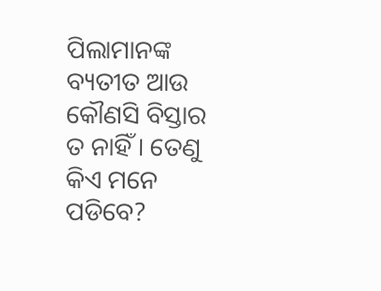ପିଲାମାନଙ୍କ ବ୍ୟତୀତ ଆଉ କୌଣସି ବିସ୍ତାର ତ ନାହିଁ । ତେଣୁ କିଏ ମନେ ପଡିବେ?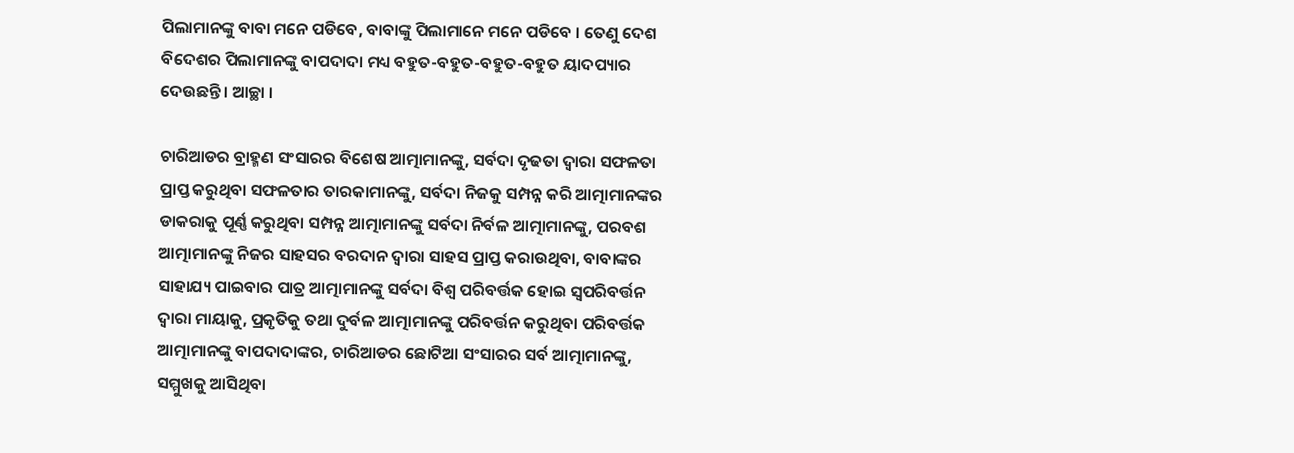ପିଲାମାନଙ୍କୁ ବାବା ମନେ ପଡିବେ, ବାବାଙ୍କୁ ପିଲାମାନେ ମନେ ପଡିବେ । ତେଣୁ ଦେଶ ବିଦେଶର ପିଲାମାନଙ୍କୁ ବାପଦାଦା ମଧ୍ୟ ବହୁତ-ବହୁତ-ବହୁତ-ବହୁତ ୟାଦପ୍ୟାର ଦେଉଛନ୍ତି । ଆଚ୍ଛା ।

ଚାରିଆଡର ବ୍ରାହ୍ମଣ ସଂସାରର ବିଶେଷ ଆତ୍ମାମାନଙ୍କୁ, ସର୍ବଦା ଦୃଢତା ଦ୍ୱାରା ସଫଳତା ପ୍ରାପ୍ତ କରୁଥିବା ସଫଳତାର ତାରକାମାନଙ୍କୁ, ସର୍ବଦା ନିଜକୁ ସମ୍ପନ୍ନ କରି ଆତ୍ମାମାନଙ୍କର ଡାକରାକୁ ପୂର୍ଣ୍ଣ କରୁଥିବା ସମ୍ପନ୍ନ ଆତ୍ମାମାନଙ୍କୁ ସର୍ବଦା ନିର୍ବଳ ଆତ୍ମାମାନଙ୍କୁ, ପରବଶ ଆତ୍ମାମାନଙ୍କୁ ନିଜର ସାହସର ବରଦାନ ଦ୍ୱାରା ସାହସ ପ୍ରାପ୍ତ କରାଉଥିବା, ବାବାଙ୍କର ସାହାଯ୍ୟ ପାଇବାର ପାତ୍ର ଆତ୍ମାମାନଙ୍କୁ ସର୍ବଦା ବିଶ୍ୱ ପରିବର୍ତ୍ତକ ହୋଇ ସ୍ୱପରିବର୍ତ୍ତନ ଦ୍ୱାରା ମାୟାକୁ, ପ୍ରକୃତିକୁ ତଥା ଦୁର୍ବଳ ଆତ୍ମାମାନଙ୍କୁ ପରିବର୍ତ୍ତନ କରୁଥିବା ପରିବର୍ତ୍ତକ ଆତ୍ମାମାନଙ୍କୁ ବାପଦାଦାଙ୍କର, ଚାରିଆଡର ଛୋଟିଆ ସଂସାରର ସର୍ବ ଆତ୍ମାମାନଙ୍କୁ, ସମ୍ମୁଖକୁ ଆସିଥିବା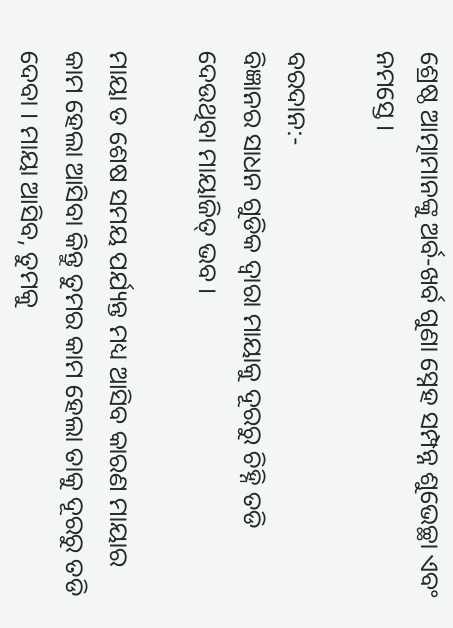ଶ୍ରେଷ୍ଠ ଆତ୍ମାମାନଙ୍କୁ ଅର୍ବ-ଖର୍ବ ଗୁଣା ସ୍ନେହ ସମ୍ପନ୍ନ ଶୁଭେଚ୍ଛା ଏବଂ ନମସ୍ତେ ।

ବରଦାନ:-
ବିଜ୍ଞାନର ସାଧନ ଗୁଡିକ ଦ୍ୱାରା ମାୟାକୁ ଦୂରରୁ ଚିହ୍ନି ତଡି ଦେଉଥିବା ମାୟାଜିତ୍ ଭବ ।

ମାୟା ତ ଶେଷ ସମୟ ପର୍ଯ୍ୟନ୍ତ ମଧ୍ୟ ଆସିବ କାରଣ ମାୟାର କାମ ହେଲା ଆସିବା କିନ୍ତୁ ତୁମର କାମ ହେଲା ତାକୁ ଦୂରରୁ ତଡି ଦେବା । ମାୟା ଆସିବ, ତୁମକୁ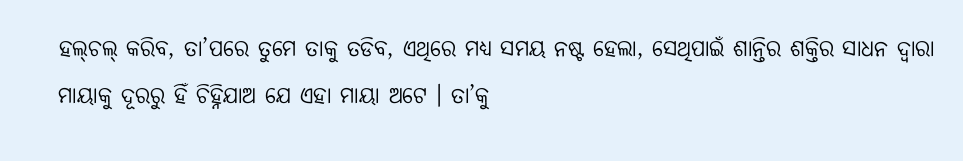ହଲ୍‌ଚଲ୍ କରିବ, ତା’ପରେ ତୁମେ ତାକୁ ତଡିବ, ଏଥିରେ ମଧ୍ୟ ସମୟ ନଷ୍ଟ ହେଲା, ସେଥିପାଇଁ ଶାନ୍ତିର ଶକ୍ତିର ସାଧନ ଦ୍ୱାରା ମାୟାକୁ ଦୂରରୁ ହିଁ ଚିହ୍ନିଯାଅ ଯେ ଏହା ମାୟା ଅଟେ । ତା’କୁ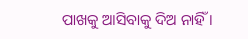ପାଖକୁ ଆସିବାକୁ ଦିଅ ନାହିଁ ।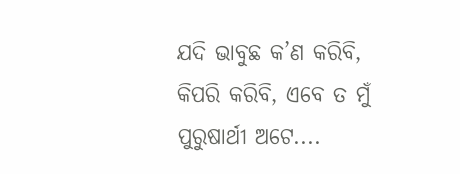ଯଦି ଭାବୁଛ କ’ଣ କରିବି, କିପରି କରିବି, ଏବେ ତ ମୁଁ ପୁରୁଷାର୍ଥୀ ଅଟେ....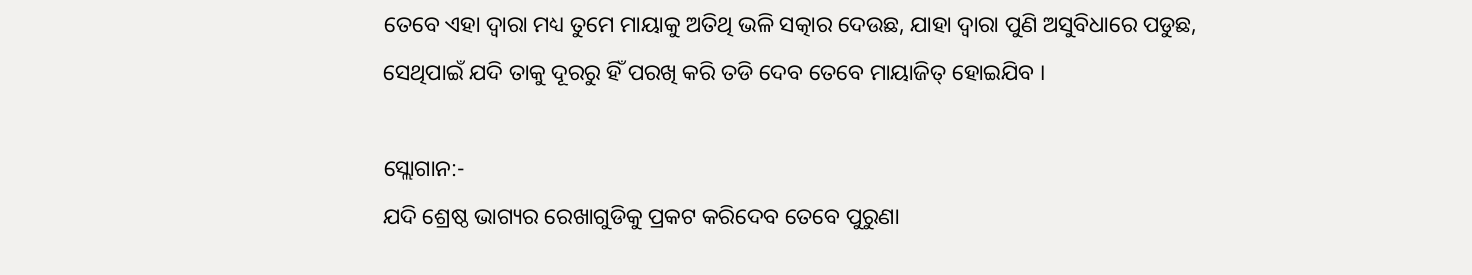ତେବେ ଏହା ଦ୍ୱାରା ମଧ୍ୟ ତୁମେ ମାୟାକୁ ଅତିଥି ଭଳି ସତ୍କାର ଦେଉଛ, ଯାହା ଦ୍ୱାରା ପୁଣି ଅସୁବିଧାରେ ପଡୁଛ, ସେଥିପାଇଁ ଯଦି ତାକୁ ଦୂରରୁ ହିଁ ପରଖି କରି ତଡି ଦେବ ତେବେ ମାୟାଜିତ୍ ହୋଇଯିବ ।

ସ୍ଲୋଗାନ:-
ଯଦି ଶ୍ରେଷ୍ଠ ଭାଗ୍ୟର ରେଖାଗୁଡିକୁ ପ୍ରକଟ କରିଦେବ ତେବେ ପୁରୁଣା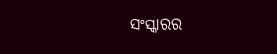ସଂସ୍କାରର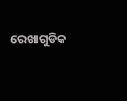ରେଖାଗୁଡିକ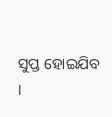ସୁପ୍ତ ହୋଇଯିବ ।